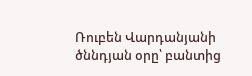Ռուբեն Վարդանյանի ծննդյան օրը՝ բանտից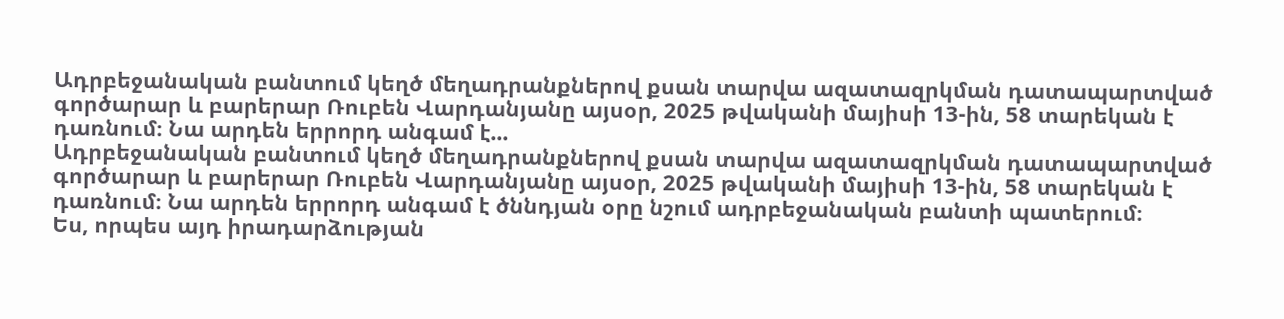Ադրբեջանական բանտում կեղծ մեղադրանքներով քսան տարվա ազատազրկման դատապարտված գործարար և բարերար Ռուբեն Վարդանյանը այսօր, 2025 թվականի մայիսի 13-ին, 58 տարեկան է դառնում։ Նա արդեն երրորդ անգամ է...
Ադրբեջանական բանտում կեղծ մեղադրանքներով քսան տարվա ազատազրկման դատապարտված գործարար և բարերար Ռուբեն Վարդանյանը այսօր, 2025 թվականի մայիսի 13-ին, 58 տարեկան է դառնում։ Նա արդեն երրորդ անգամ է ծննդյան օրը նշում ադրբեջանական բանտի պատերում։
Ես, որպես այդ իրադարձության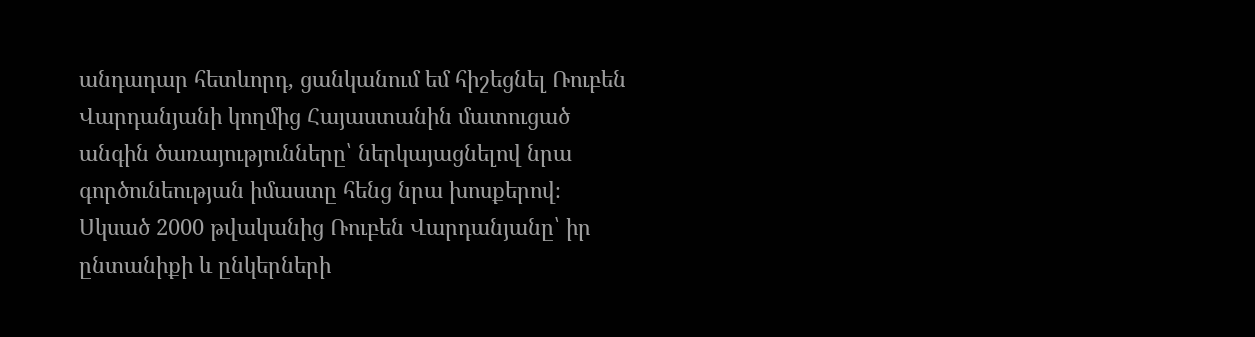անդադար հետևորդ, ցանկանում եմ հիշեցնել Ռուբեն Վարդանյանի կողմից Հայաստանին մատուցած անգին ծառայությունները՝ ներկայացնելով նրա գործունեության իմաստը հենց նրա խոսքերով։
Սկսած 2000 թվականից Ռուբեն Վարդանյանը՝ իր ընտանիքի և ընկերների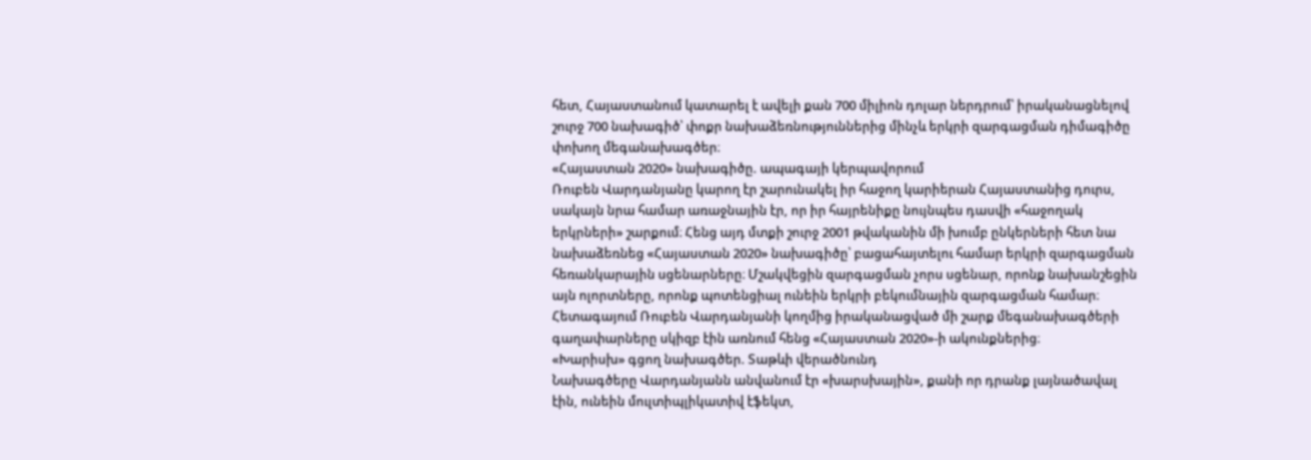հետ, Հայաստանում կատարել է ավելի քան 700 միլիոն դոլար ներդրում՝ իրականացնելով շուրջ 700 նախագիծ՝ փոքր նախաձեռնություններից մինչև երկրի զարգացման դիմագիծը փոխող մեգանախագծեր։
«Հայաստան 2020» նախագիծը. ապագայի կերպավորում
Ռուբեն Վարդանյանը կարող էր շարունակել իր հաջող կարիերան Հայաստանից դուրս, սակայն նրա համար առաջնային էր, որ իր հայրենիքը նույնպես դասվի «հաջողակ երկրների» շարքում։ Հենց այդ մտքի շուրջ 2001 թվականին մի խումբ ընկերների հետ նա նախաձեռնեց «Հայաստան 2020» նախագիծը՝ բացահայտելու համար երկրի զարգացման հեռանկարային սցենարները։ Մշակվեցին զարգացման չորս սցենար, որոնք նախանշեցին այն ոլորտները, որոնք պոտենցիալ ունեին երկրի բեկումնային զարգացման համար։
Հետագայում Ռուբեն Վարդանյանի կողմից իրականացված մի շարք մեգանախագծերի գաղափարները սկիզբ էին առնում հենց «Հայաստան 2020»-ի ակունքներից։
«Խարիսխ» գցող նախագծեր. Տաթևի վերածնունդ
Նախագծերը Վարդանյանն անվանում էր «խարսխային», քանի որ դրանք լայնածավալ էին, ունեին մուլտիպլիկատիվ էֆեկտ,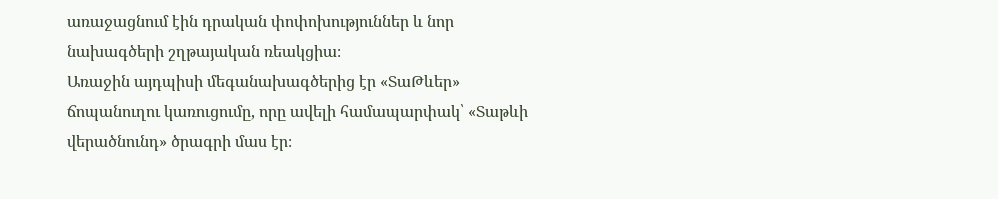առաջացնում էին դրական փոփոխություններ և նոր նախագծերի շղթայական ռեակցիա։
Առաջին այդպիսի մեգանախագծերից էր «ՏաԹևեր» ճոպանուղու կառուցումը, որը ավելի համապարփակ՝ «Տաթևի վերածնունդ» ծրագրի մաս էր։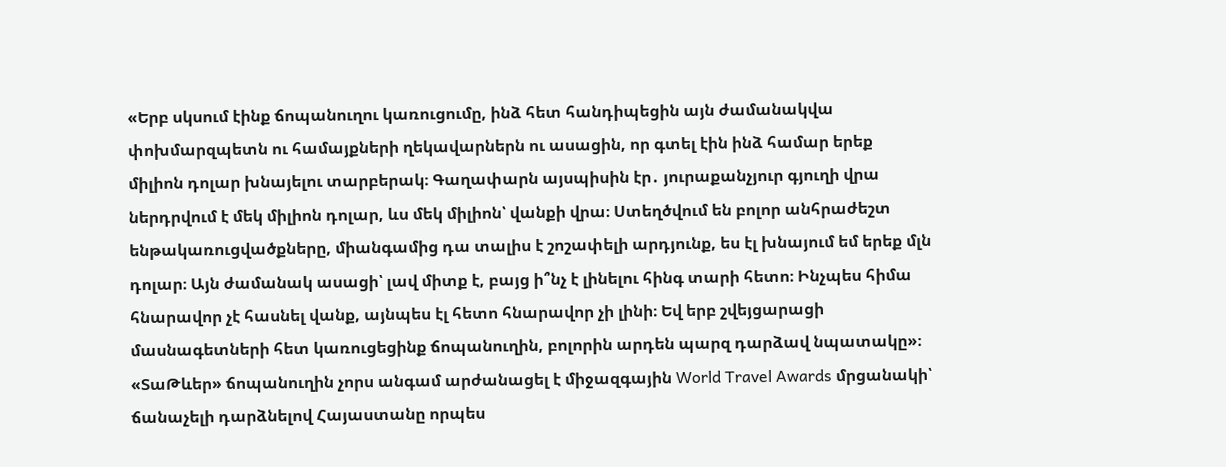«Երբ սկսում էինք ճոպանուղու կառուցումը, ինձ հետ հանդիպեցին այն ժամանակվա փոխմարզպետն ու համայքների ղեկավարներն ու ասացին, որ գտել էին ինձ համար երեք միլիոն դոլար խնայելու տարբերակ։ Գաղափարն այսպիսին էր․ յուրաքանչյուր գյուղի վրա ներդրվում է մեկ միլիոն դոլար, ևս մեկ միլիոն՝ վանքի վրա։ Ստեղծվում են բոլոր անհրաժեշտ ենթակառուցվածքները, միանգամից դա տալիս է շոշափելի արդյունք, ես էլ խնայում եմ երեք մլն դոլար։ Այն ժամանակ ասացի՝ լավ միտք է, բայց ի՞նչ է լինելու հինգ տարի հետո։ Ինչպես հիմա հնարավոր չէ հասնել վանք, այնպես էլ հետո հնարավոր չի լինի։ Եվ երբ շվեյցարացի մասնագետների հետ կառուցեցինք ճոպանուղին, բոլորին արդեն պարզ դարձավ նպատակը»։
«ՏաԹևեր» ճոպանուղին չորս անգամ արժանացել է միջազգային World Travel Awards մրցանակի՝ ճանաչելի դարձնելով Հայաստանը որպես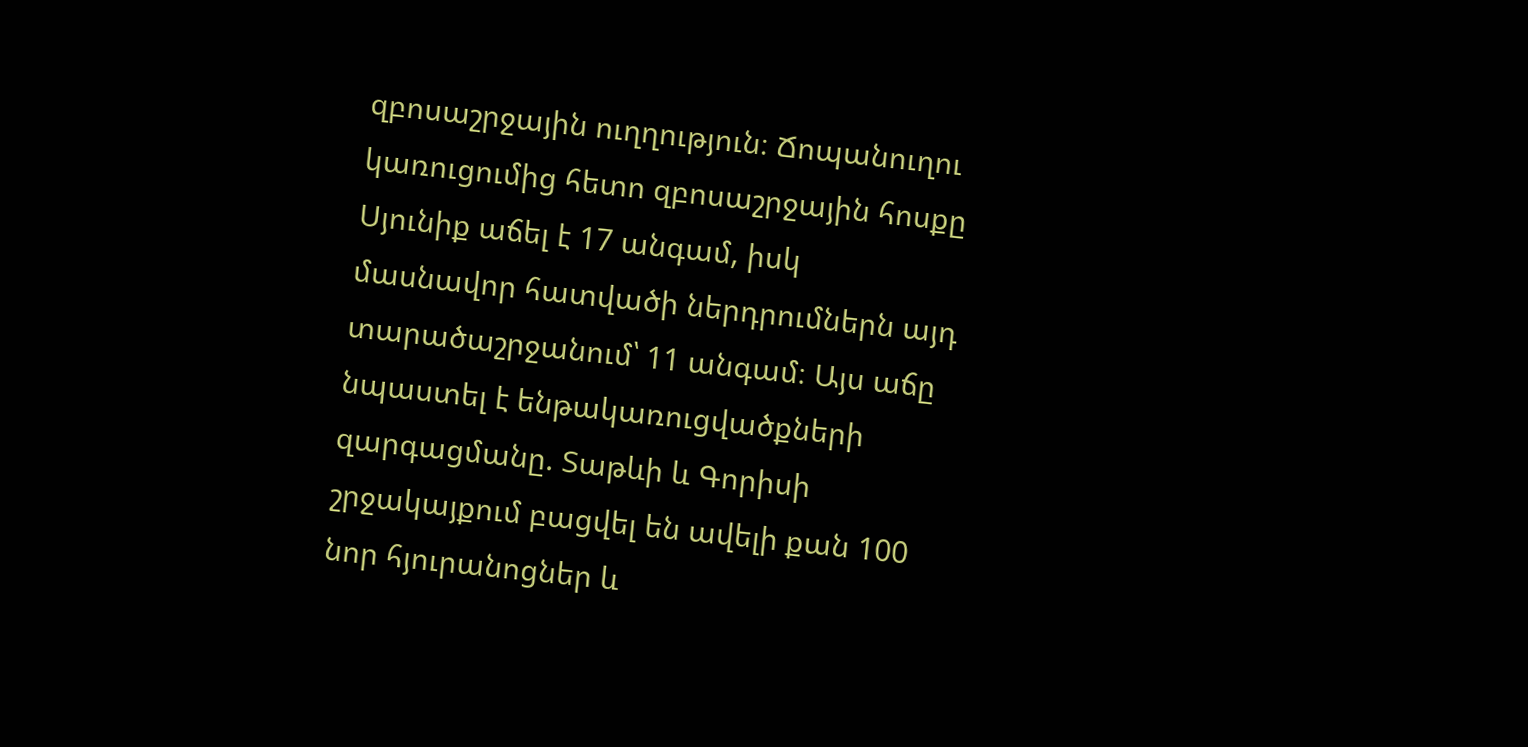զբոսաշրջային ուղղություն։ Ճոպանուղու կառուցումից հետո զբոսաշրջային հոսքը Սյունիք աճել է 17 անգամ, իսկ մասնավոր հատվածի ներդրումներն այդ տարածաշրջանում՝ 11 անգամ։ Այս աճը նպաստել է ենթակառուցվածքների զարգացմանը. Տաթևի և Գորիսի շրջակայքում բացվել են ավելի քան 100 նոր հյուրանոցներ և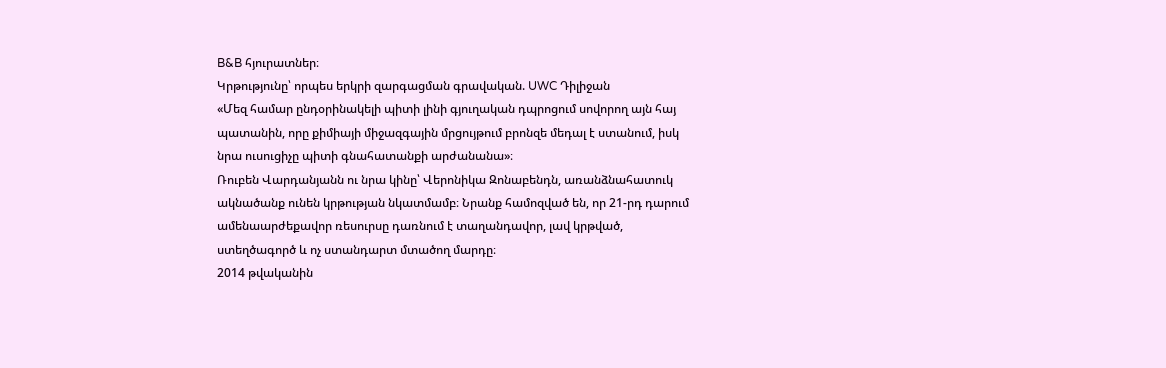B&B հյուրատներ։
Կրթությունը՝ որպես երկրի զարգացման գրավական. UWC Դիլիջան
«Մեզ համար ընդօրինակելի պիտի լինի գյուղական դպրոցում սովորող այն հայ պատանին, որը քիմիայի միջազգային մրցույթում բրոնզե մեդալ է ստանում, իսկ նրա ուսուցիչը պիտի գնահատանքի արժանանա»։
Ռուբեն Վարդանյանն ու նրա կինը՝ Վերոնիկա Զոնաբենդն, առանձնահատուկ ակնածանք ունեն կրթության նկատմամբ։ Նրանք համոզված են, որ 21-րդ դարում ամենաարժեքավոր ռեսուրսը դառնում է տաղանդավոր, լավ կրթված, ստեղծագործ և ոչ ստանդարտ մտածող մարդը։
2014 թվականին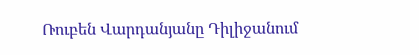Ռուբեն Վարդանյանը Դիլիջանում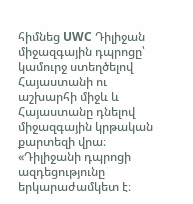հիմնեց UWC Դիլիջան միջազգային դպրոցը՝ կամուրջ ստեղծելով Հայաստանի ու աշխարհի միջև և Հայաստանը դնելով միջազգային կրթական քարտեզի վրա։
«Դիլիջանի դպրոցի ազդեցությունը երկարաժամկետ է։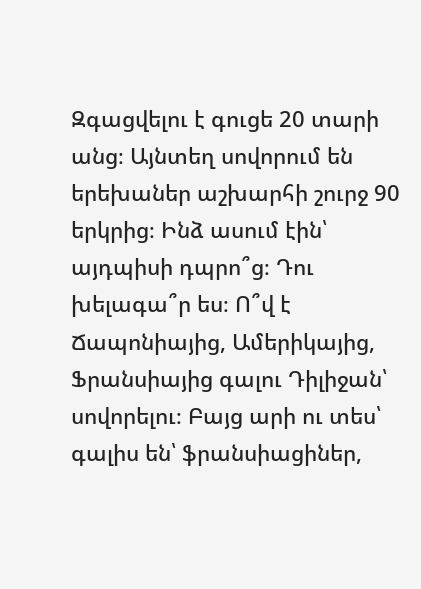Զգացվելու է գուցե 20 տարի անց։ Այնտեղ սովորում են երեխաներ աշխարհի շուրջ 90 երկրից։ Ինձ ասում էին՝ այդպիսի դպրո՞ց։ Դու խելագա՞ր ես։ Ո՞վ է Ճապոնիայից, Ամերիկայից, Ֆրանսիայից գալու Դիլիջան՝ սովորելու։ Բայց արի ու տես՝ գալիս են՝ ֆրանսիացիներ,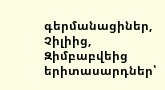գերմանացիներ, Չիլիից, Զիմբաբվեից երիտասարդներ՝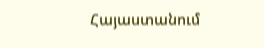Հայաստանում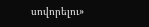սովորելու»